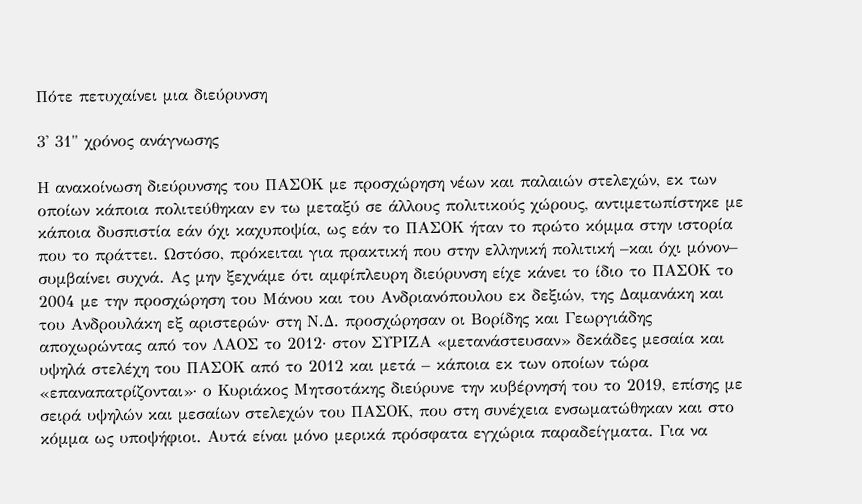Πότε πετυχαίνει μια διεύρυνση

3' 31" χρόνος ανάγνωσης

Η ανακοίνωση διεύρυνσης του ΠΑΣΟΚ με προσχώρηση νέων και παλαιών στελεχών, εκ των οποίων κάποια πολιτεύθηκαν εν τω μεταξύ σε άλλους πολιτικούς χώρους, αντιμετωπίστηκε με κάποια δυσπιστία εάν όχι καχυποψία, ως εάν το ΠΑΣΟΚ ήταν το πρώτο κόμμα στην ιστορία που το πράττει. Ωστόσο, πρόκειται για πρακτική που στην ελληνική πολιτική –και όχι μόνον– συμβαίνει συχνά. Ας μην ξεχνάμε ότι αμφίπλευρη διεύρυνση είχε κάνει το ίδιο το ΠΑΣΟΚ το 2004 με την προσχώρηση του Μάνου και του Ανδριανόπουλου εκ δεξιών, της Δαμανάκη και του Ανδρουλάκη εξ αριστερών· στη Ν.Δ. προσχώρησαν οι Βορίδης και Γεωργιάδης αποχωρώντας από τον ΛΑΟΣ το 2012· στον ΣΥΡΙΖΑ «μετανάστευσαν» δεκάδες μεσαία και υψηλά στελέχη του ΠΑΣΟΚ από το 2012 και μετά – κάποια εκ των οποίων τώρα «επαναπατρίζονται»· ο Κυριάκος Μητσοτάκης διεύρυνε την κυβέρνησή του το 2019, επίσης με σειρά υψηλών και μεσαίων στελεχών του ΠΑΣΟΚ, που στη συνέχεια ενσωματώθηκαν και στο κόμμα ως υποψήφιοι. Αυτά είναι μόνο μερικά πρόσφατα εγχώρια παραδείγματα. Για να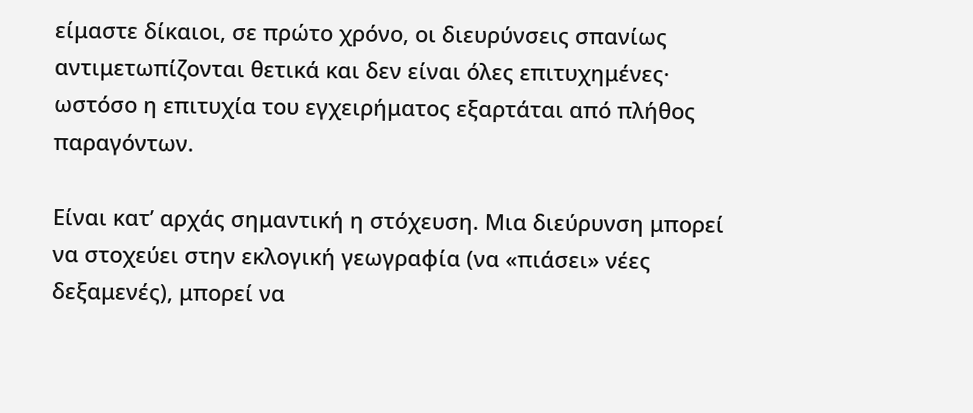είμαστε δίκαιοι, σε πρώτο χρόνο, οι διευρύνσεις σπανίως αντιμετωπίζονται θετικά και δεν είναι όλες επιτυχημένες· ωστόσο η επιτυχία του εγχειρήματος εξαρτάται από πλήθος παραγόντων.

Είναι κατ’ αρχάς σημαντική η στόχευση. Μια διεύρυνση μπορεί να στοχεύει στην εκλογική γεωγραφία (να «πιάσει» νέες δεξαμενές), μπορεί να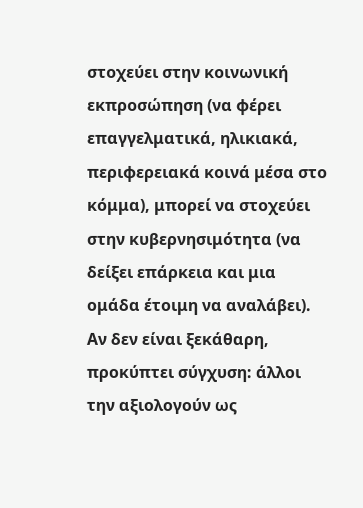στοχεύει στην κοινωνική εκπροσώπηση (να φέρει επαγγελματικά, ηλικιακά, περιφερειακά κοινά μέσα στο κόμμα), μπορεί να στοχεύει στην κυβερνησιμότητα (να δείξει επάρκεια και μια ομάδα έτοιμη να αναλάβει). Αν δεν είναι ξεκάθαρη, προκύπτει σύγχυση: άλλοι την αξιολογούν ως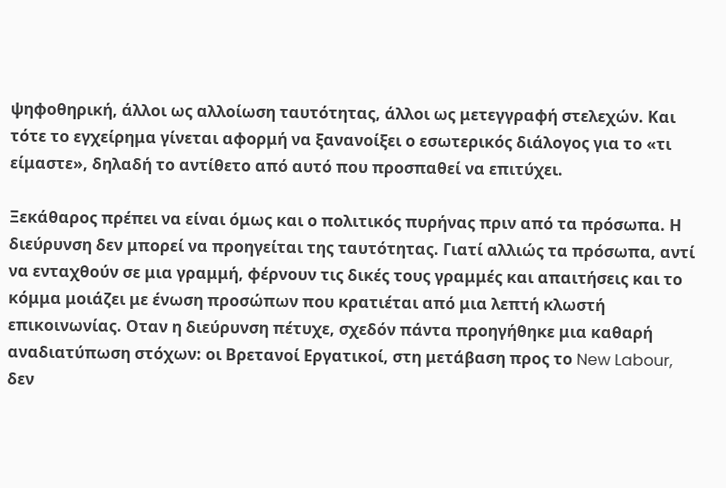ψηφοθηρική, άλλοι ως αλλοίωση ταυτότητας, άλλοι ως μετεγγραφή στελεχών. Και τότε το εγχείρημα γίνεται αφορμή να ξανανοίξει ο εσωτερικός διάλογος για το «τι είμαστε», δηλαδή το αντίθετο από αυτό που προσπαθεί να επιτύχει.

Ξεκάθαρος πρέπει να είναι όμως και ο πολιτικός πυρήνας πριν από τα πρόσωπα. Η διεύρυνση δεν μπορεί να προηγείται της ταυτότητας. Γιατί αλλιώς τα πρόσωπα, αντί να ενταχθούν σε μια γραμμή, φέρνουν τις δικές τους γραμμές και απαιτήσεις και το κόμμα μοιάζει με ένωση προσώπων που κρατιέται από μια λεπτή κλωστή επικοινωνίας. Οταν η διεύρυνση πέτυχε, σχεδόν πάντα προηγήθηκε μια καθαρή αναδιατύπωση στόχων: οι Βρετανοί Εργατικοί, στη μετάβαση προς το New Labour, δεν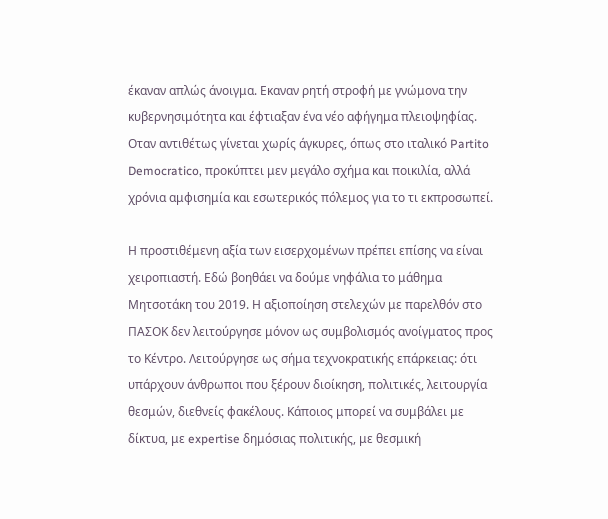έκαναν απλώς άνοιγμα. Εκαναν ρητή στροφή με γνώμονα την κυβερνησιμότητα και έφτιαξαν ένα νέο αφήγημα πλειοψηφίας. Οταν αντιθέτως γίνεται χωρίς άγκυρες, όπως στο ιταλικό Partito Democratico, προκύπτει μεν μεγάλο σχήμα και ποικιλία, αλλά χρόνια αμφισημία και εσωτερικός πόλεμος για το τι εκπροσωπεί.

Η προστιθέμενη αξία των εισερχομένων πρέπει επίσης να είναι χειροπιαστή. Εδώ βοηθάει να δούμε νηφάλια το μάθημα Μητσοτάκη του 2019. Η αξιοποίηση στελεχών με παρελθόν στο ΠΑΣΟΚ δεν λειτούργησε μόνον ως συμβολισμός ανοίγματος προς το Κέντρο. Λειτούργησε ως σήμα τεχνοκρατικής επάρκειας: ότι υπάρχουν άνθρωποι που ξέρουν διοίκηση, πολιτικές, λειτουργία θεσμών, διεθνείς φακέλους. Κάποιος μπορεί να συμβάλει με δίκτυα, με expertise δημόσιας πολιτικής, με θεσμική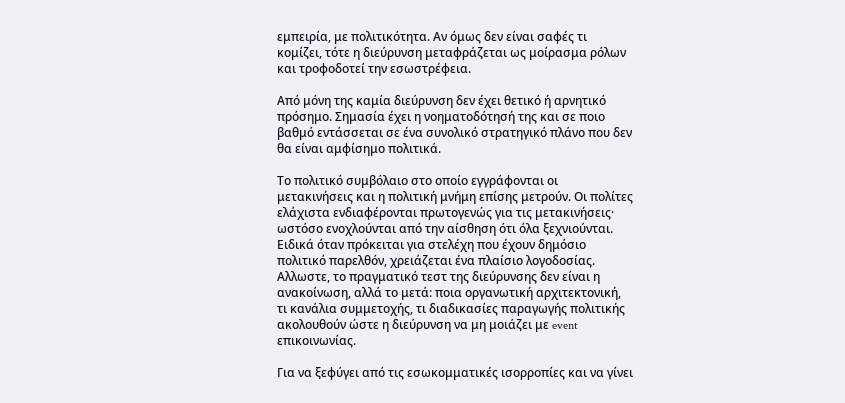εμπειρία, με πολιτικότητα. Αν όμως δεν είναι σαφές τι κομίζει, τότε η διεύρυνση μεταφράζεται ως μοίρασμα ρόλων και τροφοδοτεί την εσωστρέφεια.

Από μόνη της καμία διεύρυνση δεν έχει θετικό ή αρνητικό πρόσημο. Σημασία έχει η νοηματοδότησή της και σε ποιο βαθμό εντάσσεται σε ένα συνολικό στρατηγικό πλάνο που δεν θα είναι αμφίσημο πολιτικά.

Το πολιτικό συμβόλαιο στο οποίο εγγράφονται οι μετακινήσεις και η πολιτική μνήμη επίσης μετρούν. Οι πολίτες ελάχιστα ενδιαφέρονται πρωτογενώς για τις μετακινήσεις· ωστόσο ενοχλούνται από την αίσθηση ότι όλα ξεχνιούνται. Ειδικά όταν πρόκειται για στελέχη που έχουν δημόσιο πολιτικό παρελθόν, χρειάζεται ένα πλαίσιο λογοδοσίας. Αλλωστε, το πραγματικό τεστ της διεύρυνσης δεν είναι η ανακοίνωση, αλλά το μετά: ποια οργανωτική αρχιτεκτονική, τι κανάλια συμμετοχής, τι διαδικασίες παραγωγής πολιτικής ακολουθούν ώστε η διεύρυνση να μη μοιάζει με event επικοινωνίας.

Για να ξεφύγει από τις εσωκομματικές ισορροπίες και να γίνει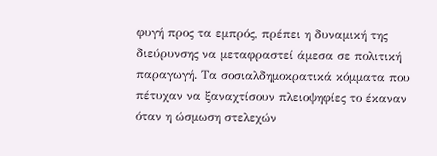φυγή προς τα εμπρός, πρέπει η δυναμική της διεύρυνσης να μεταφραστεί άμεσα σε πολιτική παραγωγή. Τα σοσιαλδημοκρατικά κόμματα που πέτυχαν να ξαναχτίσουν πλειοψηφίες το έκαναν όταν η ώσμωση στελεχών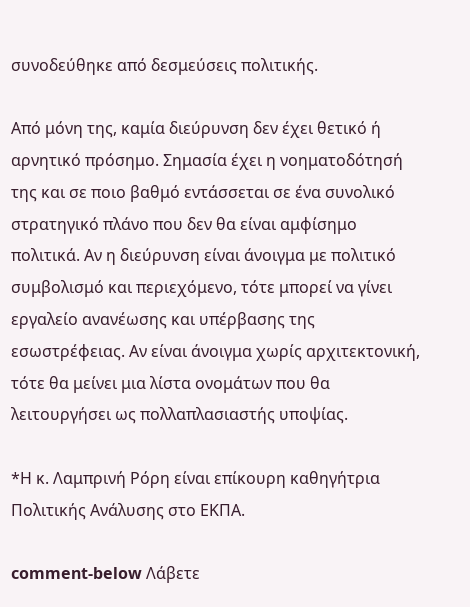συνοδεύθηκε από δεσμεύσεις πολιτικής.

Από μόνη της, καμία διεύρυνση δεν έχει θετικό ή αρνητικό πρόσημο. Σημασία έχει η νοηματοδότησή της και σε ποιο βαθμό εντάσσεται σε ένα συνολικό στρατηγικό πλάνο που δεν θα είναι αμφίσημο πολιτικά. Αν η διεύρυνση είναι άνοιγμα με πολιτικό συμβολισμό και περιεχόμενο, τότε μπορεί να γίνει εργαλείο ανανέωσης και υπέρβασης της εσωστρέφειας. Αν είναι άνοιγμα χωρίς αρχιτεκτονική, τότε θα μείνει μια λίστα ονομάτων που θα λειτουργήσει ως πολλαπλασιαστής υποψίας.

*Η κ. Λαμπρινή Ρόρη είναι επίκουρη καθηγήτρια Πολιτικής Ανάλυσης στο ΕΚΠΑ.

comment-below Λάβετε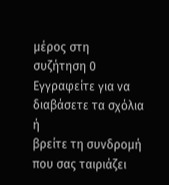μέρος στη συζήτηση 0 Εγγραφείτε για να διαβάσετε τα σχόλια ή
βρείτε τη συνδρομή που σας ταιριάζει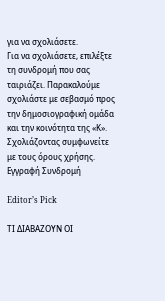για να σχολιάσετε.
Για να σχολιάσετε, επιλέξτε τη συνδρομή που σας ταιριάζει. Παρακαλούμε σχολιάστε με σεβασμό προς την δημοσιογραφική ομάδα και την κοινότητα της «Κ».
Σχολιάζοντας συμφωνείτε με τους όρους χρήσης.
Εγγραφή Συνδρομή

Editor’s Pick

ΤΙ ΔΙΑΒΑΖΟΥΝ ΟΙ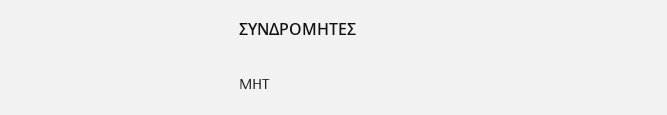ΣΥΝΔΡΟΜΗΤΕΣ

MHT